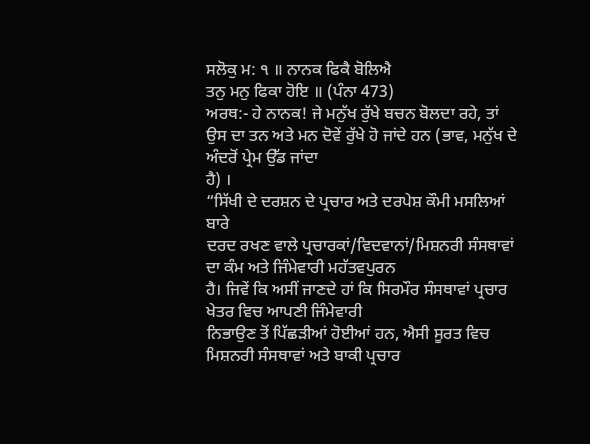ਸਲੋਕੁ ਮ: ੧ ॥ ਨਾਨਕ ਫਿਕੈ ਬੋਲਿਐ
ਤਨੁ ਮਨੁ ਫਿਕਾ ਹੋਇ ॥ (ਪੰਨਾ 473)
ਅਰਥ:- ਹੇ ਨਾਨਕ! ਜੇ ਮਨੁੱਖ ਰੁੱਖੇ ਬਚਨ ਬੋਲਦਾ ਰਹੇ, ਤਾਂ
ਉਸ ਦਾ ਤਨ ਅਤੇ ਮਨ ਦੋਵੇਂ ਰੁੱਖੇ ਹੋ ਜਾਂਦੇ ਹਨ (ਭਾਵ, ਮਨੁੱਖ ਦੇ ਅੰਦਰੋਂ ਪ੍ਰੇਮ ਉੱਡ ਜਾਂਦਾ
ਹੈ) ।
“ਸਿੱਖੀ ਦੇ ਦਰਸ਼ਨ ਦੇ ਪ੍ਰਚਾਰ ਅਤੇ ਦਰਪੇਸ਼ ਕੌਮੀ ਮਸਲਿਆਂ ਬਾਰੇ
ਦਰਦ ਰਖਣ ਵਾਲੇ ਪ੍ਰਚਾਰਕਾਂ/ਵਿਦਵਾਨਾਂ/ਮਿਸ਼ਨਰੀ ਸੰਸਥਾਵਾਂ ਦਾ ਕੰਮ ਅਤੇ ਜਿੰਮੇਵਾਰੀ ਮਹੱਤਵਪੁਰਨ
ਹੈ। ਜਿਵੇਂ ਕਿ ਅਸੀਂ ਜਾਣਦੇ ਹਾਂ ਕਿ ਸਿਰਮੌਰ ਸੰਸਥਾਵਾਂ ਪ੍ਰਚਾਰ ਖੇਤਰ ਵਿਚ ਆਪਣੀ ਜਿੰਮੇਵਾਰੀ
ਨਿਭਾਉਣ ਤੋਂ ਪਿੱਛੜੀਆਂ ਹੋਈਆਂ ਹਨ, ਐਸੀ ਸੂਰਤ ਵਿਚ ਮਿਸ਼ਨਰੀ ਸੰਸਥਾਵਾਂ ਅਤੇ ਬਾਕੀ ਪ੍ਰਚਾਰ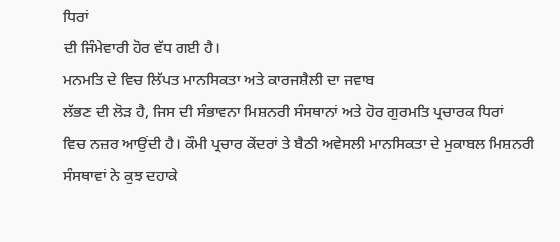ਧਿਰਾਂ
ਦੀ ਜਿੰਮੇਵਾਰੀ ਹੋਰ ਵੱਧ ਗਈ ਹੈ।
ਮਨਮਤਿ ਦੇ ਵਿਚ ਲਿੱਪਤ ਮਾਨਸਿਕਤਾ ਅਤੇ ਕਾਰਜਸ਼ੈਲੀ ਦਾ ਜਵਾਬ
ਲੱਭਣ ਦੀ ਲੋੜ ਹੈ, ਜਿਸ ਦੀ ਸੰਭਾਵਨਾ ਮਿਸ਼ਨਰੀ ਸੰਸਥਾਨਾਂ ਅਤੇ ਹੋਰ ਗੁਰਮਤਿ ਪ੍ਰਚਾਰਕ ਧਿਰਾਂ
ਵਿਚ ਨਜ਼ਰ ਆਉਂਦੀ ਹੈ। ਕੌਮੀ ਪ੍ਰਚਾਰ ਕੇਂਦਰਾਂ ਤੇ ਬੈਠੀ ਅਵੇਸਲੀ ਮਾਨਸਿਕਤਾ ਦੇ ਮੁਕਾਬਲ ਮਿਸ਼ਨਰੀ
ਸੰਸਥਾਵਾਂ ਨੇ ਕੁਝ ਦਹਾਕੇ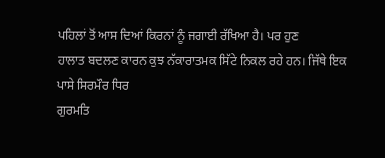ਪਹਿਲਾਂ ਤੋਂ ਆਸ ਦਿਆਂ ਕਿਰਨਾਂ ਨੂੰ ਜਗਾਈ ਰੱਖਿਆ ਹੈ। ਪਰ ਹੁਣ
ਹਾਲਾਤ ਬਦਲਣ ਕਾਰਨ ਕੁਝ ਨੱਕਾਰਾਤਮਕ ਸਿੱਟੇ ਨਿਕਲ ਰਹੇ ਹਨ। ਜਿੱਥੇ ਇਕ ਪਾਸੇ ਸਿਰਮੌਰ ਧਿਰ
ਗੁਰਮਤਿ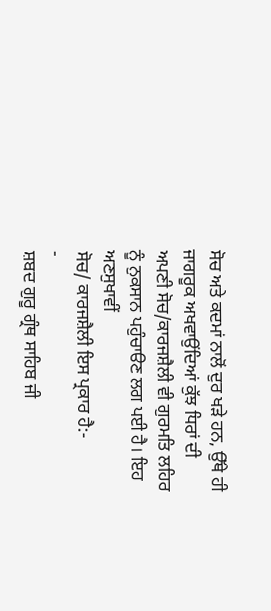ਸੋਚ ਅਤੇ ਕਦਮਾਂ ਨਾਲੋਂ ਦੁਰ ਖੜੇ ਹਨ, ਉੱਥੇ ਹੀ ਜਾਗਰੂਕ ਅਖਵਾਉਂਦਿਆਂ ਕੁੱਝ ਧਿਰਾਂ ਦੀ
ਅਪਣੀ ਸੋਚ/ਕਾਰਜਸ਼ੈਲੀ ਵੀ ਗੁਰਮਤਿ ਲਹਿਰ ਨੂੰ ਨੁਕਸਾਨ ਪਹੁੰਚਾੳਣ ਲਗ ਪਈ ਹੈ। ਇਹ ਅਣਸੁਖਾਵੀਂ
ਸੋਚ/ ਕਾਰਜਸ਼ੈਲੀ ਇਸ ਪ੍ਰਕਾਰ ਹੈ:-
-
ਸ਼ਬਦ ਗੁਰੂ ਗ੍ਰੰਥ ਸਾਹਿਬ ਜੀ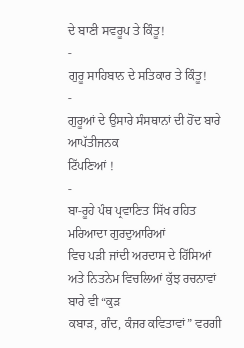ਦੇ ਬਾਣੀ ਸਵਰੂਪ ਤੇ ਕਿੰਤੂ!
-
ਗੁਰੂ ਸਾਹਿਬਾਨ ਦੇ ਸਤਿਕਾਰ ਤੇ ਕਿੰਤੂ!
-
ਗੁਰੂਆਂ ਦੇ ਉਸਾਰੇ ਸੰਸਥਾਨਾਂ ਦੀ ਹੋਂਦ ਬਾਰੇ ਆਪੱਤੀਜਨਕ
ਟਿੱਪਣਿਆਂ !
-
ਬਾ-ਰੂਹੇ ਪੰਥ ਪ੍ਰਵਾਣਿਤ ਸਿੱਖ ਰਹਿਤ ਮਰਿਆਦਾ ਗੁਰਦੁਆਰਿਆਂ
ਵਿਚ ਪੜੀ ਜਾਂਦੀ ਅਰਦਾਸ ਦੇ ਹਿੱਸਿਆਂ ਅਤੇ ਨਿਤਨੇਮ ਵਿਚਲਿਆਂ ਕੁੱਝ ਰਚਨਾਵਾਂ ਬਾਰੇ ਵੀ “ਕੁੜ
ਕਬਾੜ, ਗੰਦ, ਕੰਜਰ ਕਵਿਤਾਵਾਂ” ਵਰਗੀ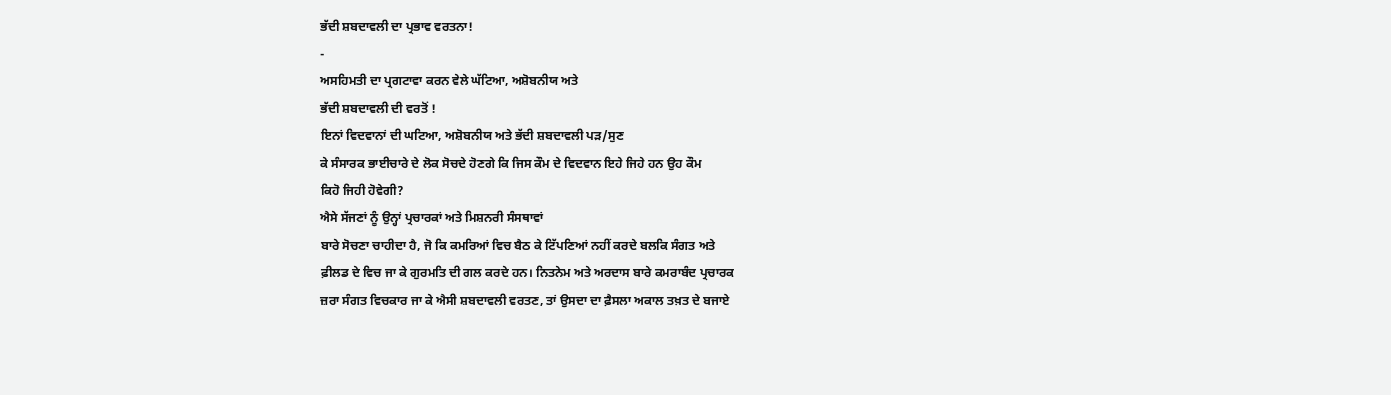ਭੱਦੀ ਸ਼ਬਦਾਵਲੀ ਦਾ ਪ੍ਰਭਾਵ ਵਰਤਨਾ!
-
ਅਸਹਿਮਤੀ ਦਾ ਪ੍ਰਗਟਾਵਾ ਕਰਨ ਵੇਲੇ ਘੱਟਿਆ, ਅਸ਼ੋਬਨੀਯ ਅਤੇ
ਭੱਦੀ ਸ਼ਬਦਾਵਲੀ ਦੀ ਵਰਤੋਂ !
ਇਨਾਂ ਵਿਦਵਾਨਾਂ ਦੀ ਘਟਿਆ, ਅਸ਼ੋਬਨੀਯ ਅਤੇ ਭੱਦੀ ਸ਼ਬਦਾਵਲੀ ਪੜ/ਸੁਣ
ਕੇ ਸੰਸਾਰਕ ਭਾਈਚਾਰੇ ਦੇ ਲੋਕ ਸੋਚਦੇ ਹੋਣਗੇ ਕਿ ਜਿਸ ਕੌਮ ਦੇ ਵਿਦਵਾਨ ਇਹੇ ਜਿਹੇ ਹਨ ਉਹ ਕੌਮ
ਕਿਹੋ ਜਿਹੀ ਹੋਵੇਗੀ?
ਐਸੇ ਸੱਜਣਾਂ ਨੂੰ ਉਨ੍ਹਾਂ ਪ੍ਰਚਾਰਕਾਂ ਅਤੇ ਮਿਸ਼ਨਰੀ ਸੰਸਥਾਵਾਂ
ਬਾਰੇ ਸੋਚਣਾ ਚਾਹੀਦਾ ਹੈ, ਜੋ ਕਿ ਕਮਰਿਆਂ ਵਿਚ ਬੈਠ ਕੇ ਟਿੱਪਣਿਆਂ ਨਹੀਂ ਕਰਦੇ ਬਲਕਿ ਸੰਗਤ ਅਤੇ
ਫ਼ੀਲਡ ਦੇ ਵਿਚ ਜਾ ਕੇ ਗੁਰਮਤਿ ਦੀ ਗਲ ਕਰਦੇ ਹਨ। ਨਿਤਨੇਮ ਅਤੇ ਅਰਦਾਸ ਬਾਰੇ ਕਮਰਾਬੰਦ ਪ੍ਰਚਾਰਕ
ਜ਼ਰਾ ਸੰਗਤ ਵਿਚਕਾਰ ਜਾ ਕੇ ਐਸੀ ਸ਼ਬਦਾਵਲੀ ਵਰਤਣ, ਤਾਂ ਉਸਦਾ ਦਾ ਫ਼ੈਸਲਾ ਅਕਾਲ ਤਖ਼ਤ ਦੇ ਬਜਾਏ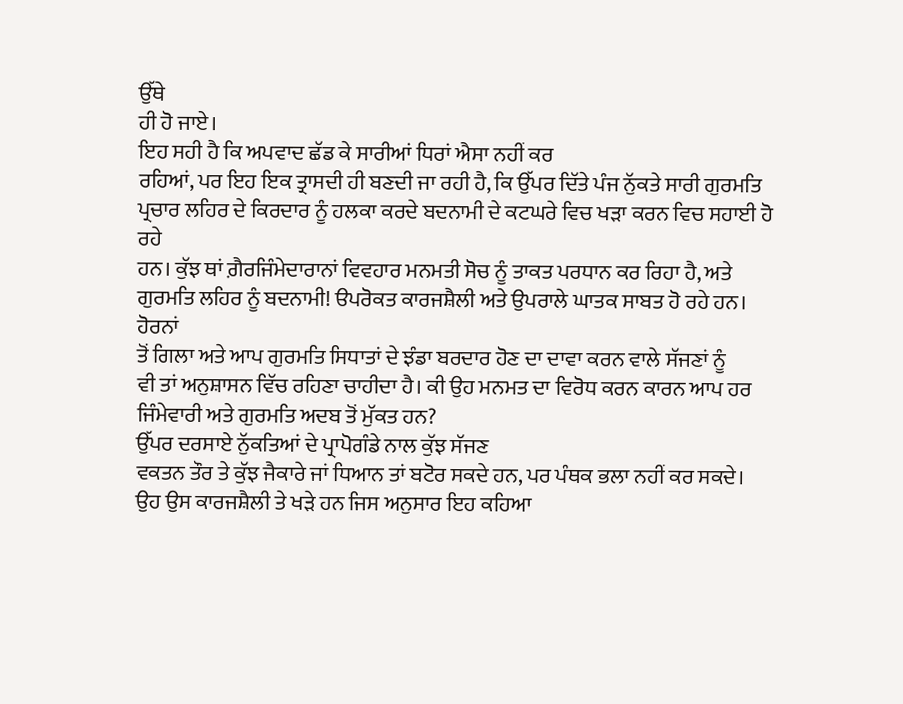ਉੱਥੇ
ਹੀ ਹੋ ਜਾਏ।
ਇਹ ਸਹੀ ਹੈ ਕਿ ਅਪਵਾਦ ਛੱਡ ਕੇ ਸਾਰੀਆਂ ਧਿਰਾਂ ਐਸਾ ਨਹੀਂ ਕਰ
ਰਹਿਆਂ, ਪਰ ਇਹ ਇਕ ਤ੍ਰਾਸਦੀ ਹੀ ਬਣਦੀ ਜਾ ਰਹੀ ਹੈ, ਕਿ ਉੱਪਰ ਦਿੱਤੇ ਪੰਜ ਨੁੱਕਤੇ ਸਾਰੀ ਗੁਰਮਤਿ
ਪ੍ਰਚਾਰ ਲਹਿਰ ਦੇ ਕਿਰਦਾਰ ਨੂੰ ਹਲਕਾ ਕਰਦੇ ਬਦਨਾਮੀ ਦੇ ਕਟਘਰੇ ਵਿਚ ਖੜਾ ਕਰਨ ਵਿਚ ਸਹਾਈ ਹੋ ਰਹੇ
ਹਨ। ਕੁੱਝ ਥਾਂ ਗ਼ੈਰਜਿੰਮੇਦਾਰਾਨਾਂ ਵਿਵਹਾਰ ਮਨਮਤੀ ਸੋਚ ਨੂੰ ਤਾਕਤ ਪਰਧਾਨ ਕਰ ਰਿਹਾ ਹੈ, ਅਤੇ
ਗੁਰਮਤਿ ਲਹਿਰ ਨੂੰ ਬਦਨਾਮੀ! ੳਪਰੋਕਤ ਕਾਰਜਸ਼ੈਲੀ ਅਤੇ ਉਪਰਾਲੇ ਘਾਤਕ ਸਾਬਤ ਹੋ ਰਹੇ ਹਨ। ਹੋਰਨਾਂ
ਤੋਂ ਗਿਲਾ ਅਤੇ ਆਪ ਗੁਰਮਤਿ ਸਿਧਾਤਾਂ ਦੇ ਝੰਡਾ ਬਰਦਾਰ ਹੋਣ ਦਾ ਦਾਵਾ ਕਰਨ ਵਾਲੇ ਸੱਜਣਾਂ ਨੂੰ
ਵੀ ਤਾਂ ਅਨੁਸ਼ਾਸਨ ਵਿੱਚ ਰਹਿਣਾ ਚਾਹੀਦਾ ਹੈ। ਕੀ ਉਹ ਮਨਮਤ ਦਾ ਵਿਰੋਧ ਕਰਨ ਕਾਰਨ ਆਪ ਹਰ
ਜਿੰਮੇਵਾਰੀ ਅਤੇ ਗੁਰਮਤਿ ਅਦਬ ਤੋਂ ਮੁੱਕਤ ਹਨ?
ਉੱਪਰ ਦਰਸਾਏ ਨੁੱਕਤਿਆਂ ਦੇ ਪ੍ਰਾਪੋਗੰਡੇ ਨਾਲ ਕੁੱਝ ਸੱਜਣ
ਵਕਤਨ ਤੌਰ ਤੇ ਕੁੱਝ ਜੈਕਾਰੇ ਜਾਂ ਧਿਆਨ ਤਾਂ ਬਟੋਰ ਸਕਦੇ ਹਨ, ਪਰ ਪੰਥਕ ਭਲਾ ਨਹੀਂ ਕਰ ਸਕਦੇ।
ਉਹ ਉਸ ਕਾਰਜਸ਼ੈਲੀ ਤੇ ਖੜੇ ਹਨ ਜਿਸ ਅਨੁਸਾਰ ਇਹ ਕਹਿਆ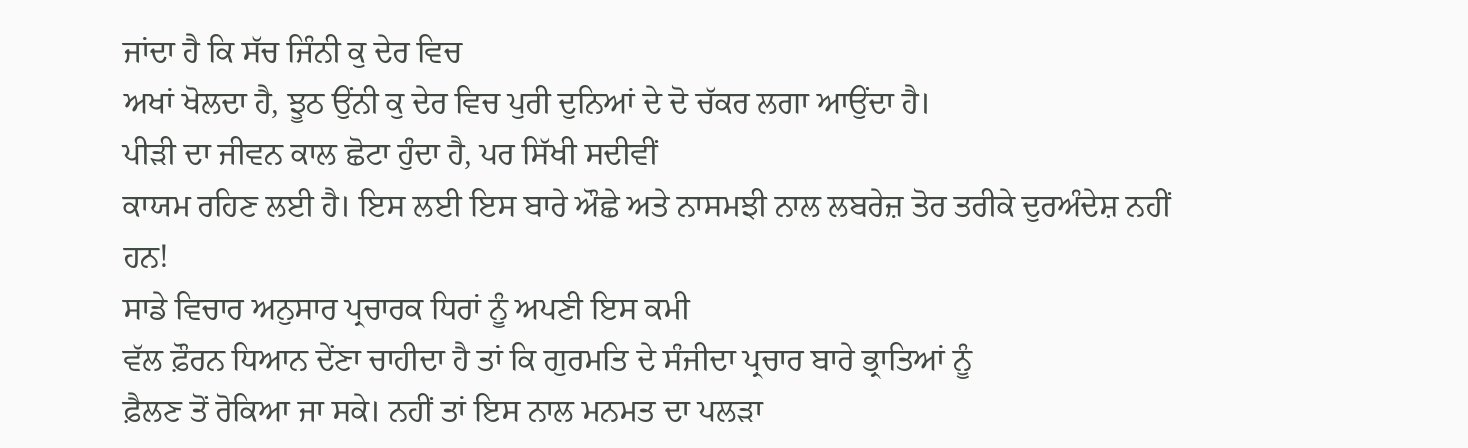ਜਾਂਦਾ ਹੈ ਕਿ ਸੱਚ ਜਿੰਨੀ ਕੁ ਦੇਰ ਵਿਚ
ਅਖਾਂ ਖੋਲਦਾ ਹੈ, ਝੂਠ ਉਂਨੀ ਕੁ ਦੇਰ ਵਿਚ ਪੁਰੀ ਦੁਨਿਆਂ ਦੇ ਦੋ ਚੱਕਰ ਲਗਾ ਆਉਂਦਾ ਹੈ।
ਪੀੜੀ ਦਾ ਜੀਵਨ ਕਾਲ ਛੋਟਾ ਹੁੰਦਾ ਹੈ, ਪਰ ਸਿੱਖੀ ਸਦੀਵੀਂ
ਕਾਯਮ ਰਹਿਣ ਲਈ ਹੈ। ਇਸ ਲਈ ਇਸ ਬਾਰੇ ਔਛੇ ਅਤੇ ਨਾਸਮਝੀ ਨਾਲ ਲਬਰੇਜ਼ ਤੋਰ ਤਰੀਕੇ ਦੁਰਅੰਦੇਸ਼ ਨਹੀਂ
ਹਨ!
ਸਾਡੇ ਵਿਚਾਰ ਅਨੁਸਾਰ ਪ੍ਰਚਾਰਕ ਧਿਰਾਂ ਨੂੰ ਅਪਣੀ ਇਸ ਕਮੀ
ਵੱਲ ਫ਼ੌਰਨ ਧਿਆਨ ਦੇਂਣਾ ਚਾਹੀਦਾ ਹੈ ਤਾਂ ਕਿ ਗੁਰਮਤਿ ਦੇ ਸੰਜੀਦਾ ਪ੍ਰਚਾਰ ਬਾਰੇ ਭ੍ਰਾਤਿਆਂ ਨੂੰ
ਫ਼ੈਲਣ ਤੋਂ ਰੋਕਿਆ ਜਾ ਸਕੇ। ਨਹੀਂ ਤਾਂ ਇਸ ਨਾਲ ਮਨਮਤ ਦਾ ਪਲੜਾ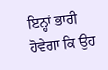ਇਨ੍ਹਾਂ ਭਾਰੀ ਹੋਵੇਗਾ ਕਿ ਉਹ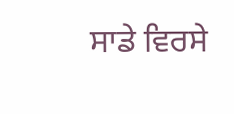ਸਾਡੇ ਵਿਰਸੇ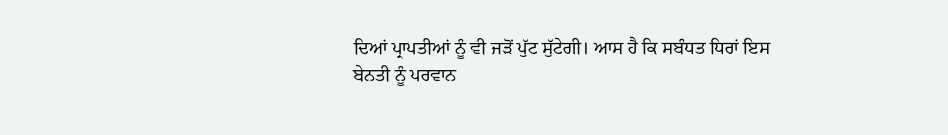ਦਿਆਂ ਪ੍ਰਾਪਤੀਆਂ ਨੂੰ ਵੀ ਜੜੋਂ ਪੁੱਟ ਸੁੱਟੇਗੀ। ਆਸ ਹੈ ਕਿ ਸਬੰਧਤ ਧਿਰਾਂ ਇਸ
ਬੇਨਤੀ ਨੂੰ ਪਰਵਾਨ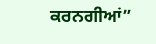ਕਰਨਗੀਆਂ”